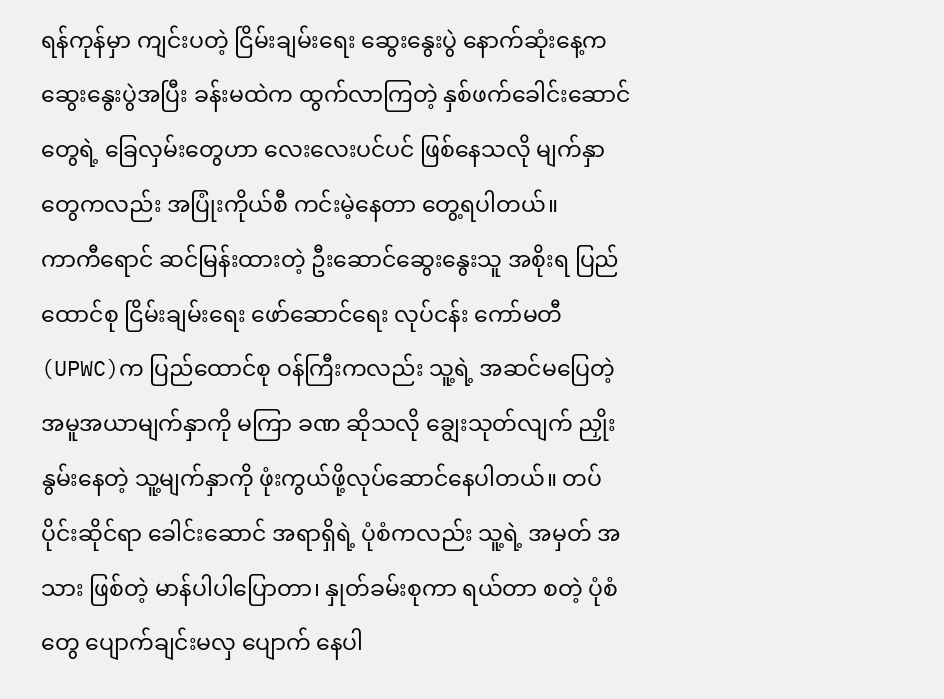ရန်ကုန်မှာ ကျင်းပတဲ့ ငြိမ်းချမ်းရေး ဆွေးနွေးပွဲ နောက်ဆုံးနေ့က ဆွေးနွေးပွဲအပြီး ခန်းမထဲက ထွက်လာကြတဲ့ နှစ်ဖက်ခေါင်းဆောင် တွေရဲ့ ခြေလှမ်းတွေဟာ လေးလေးပင်ပင် ဖြစ်နေသလို မျက်နှာတွေကလည်း အပြုံးကိုယ်စီ ကင်းမဲ့နေတာ တွေ့ရပါတယ်။
ကာကီရောင် ဆင်မြန်းထားတဲ့ ဦးဆောင်ဆွေးနွေးသူ အစိုးရ ပြည်ထောင်စု ငြိမ်းချမ်းရေး ဖော်ဆောင်ရေး လုပ်ငန်း ကော်မတီ (UPWC)က ပြည်ထောင်စု ဝန်ကြီးကလည်း သူ့ရဲ့ အဆင်မပြေတဲ့ အမူအယာမျက်နှာကို မကြာ ခဏ ဆိုသလို ချွေးသုတ်လျက် ညှိုးနွမ်းနေတဲ့ သူ့မျက်နှာကို ဖုံးကွယ်ဖို့လုပ်ဆောင်နေပါတယ်။ တပ်ပိုင်းဆိုင်ရာ ခေါင်းဆောင် အရာရှိရဲ့ ပုံစံကလည်း သူ့ရဲ့ အမှတ် အသား ဖြစ်တဲ့ မာန်ပါပါပြောတာ၊ နှုတ်ခမ်းစုကာ ရယ်တာ စတဲ့ ပုံစံတွေ ပျောက်ချင်းမလှ ပျောက် နေပါ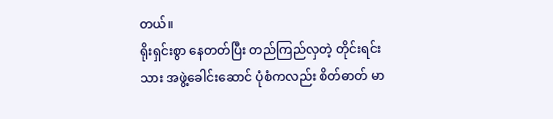တယ်။
ရိုးရှင်းစွာ နေတတ်ပြီး တည်ကြည်လှတဲ့ တိုင်းရင်းသား အဖွဲ့ခေါင်းဆောင် ပုံစံကလည်း စိတ်ဓာတ် မာ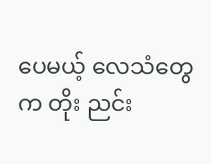ပေမယ့် လေသံတွေက တိုး ညင်း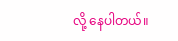လို့ နေပါတယ်။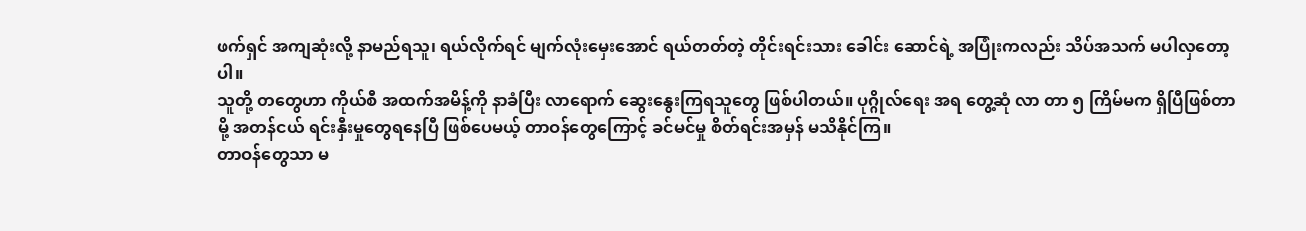ဖက်ရှင် အကျဆုံးလို့ နာမည်ရသူ၊ ရယ်လိုက်ရင် မျက်လုံးမှေးအောင် ရယ်တတ်တဲ့ တိုင်းရင်းသား ခေါင်း ဆောင်ရဲ့ အပြုံးကလည်း သိပ်အသက် မပါလှတော့ပါ။
သူတို့ တတွေဟာ ကိုယ်စီ အထက်အမိန့်ကို နာခံပြီး လာရောက် ဆွေးနွေးကြရသူတွေ ဖြစ်ပါတယ်။ ပုဂ္ဂိုလ်ရေး အရ တွေ့ဆုံ လာ တာ ၅ ကြိမ်မက ရှိပြီဖြစ်တာမို့ အတန်ငယ် ရင်းနှီးမှုတွေရနေပြီ ဖြစ်ပေမယ့် တာဝန်တွေကြောင့် ခင်မင်မှု စိတ်ရင်းအမှန် မသိနိုင်ကြ။
တာဝန်တွေသာ မ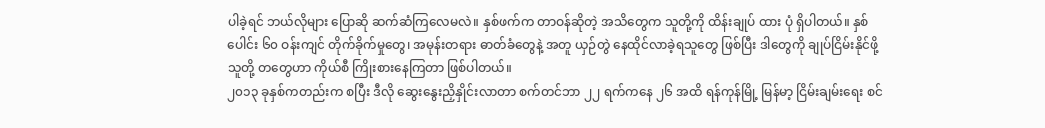ပါခဲ့ရင် ဘယ်လိုများ ပြောဆို ဆက်ဆံကြလေမလဲ။ နှစ်ဖက်က တာဝန်ဆိုတဲ့ အသိတွေက သူတို့ကို ထိန်းချုပ် ထား ပုံ ရှိပါတယ်။ နှစ်ပေါင်း ၆၀ ဝန်းကျင် တိုက်ခိုက်မှုတွေ၊ အမုန်းတရား ဓာတ်ခံတွေနဲ့ အတူ ယှဉ်တွဲ နေထိုင်လာခဲ့ရသူတွေ ဖြစ်ပြီး ဒါတွေကို ချုပ်ငြိမ်းနိုင်ဖို့ သူတို့ တတွေဟာ ကိုယ်စီ ကြိုးစားနေကြတာ ဖြစ်ပါတယ်။
၂၀၁၃ ခုနှစ်ကတည်းက စပြီး ဒီလို ဆွေးနွေးညှိနှိုင်းလာတာ စက်တင်ဘာ ၂၂ ရက်ကနေ ၂၆ အထိ ရန်ကုန်မြို့ မြန်မာ့ ငြိမ်းချမ်းရေး စင်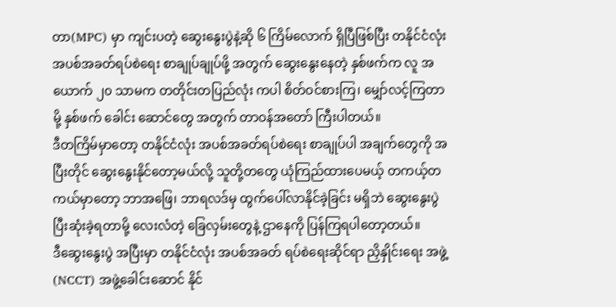တာ(MPC) မှာ ကျင်းပတဲ့ ဆွေးနွေးပွဲနဲ့ဆို ၆ ကြိမ်လောက် ရှိပြီဖြစ်ပြီး တနိုင်ငံလုံး အပစ်အခတ်ရပ်စဲရေး စာချုပ်ချုပ်ဖို့ အတွက် ဆွေးနွေးနေတဲ့ နှစ်ဖက်က လူ အယောက် ၂၀ သာမက တတိုင်းတပြည်လုံး ကပါ စိတ်ဝင်စားကြ၊ မျှော်လင့်ကြတာမို့ နှစ်ဖက် ခေါင်း ဆောင်တွေ အတွက် တာဝန်အတော် ကြီးပါတယ်။
ဒီတကြိမ်မှာတော့ တနိုင်ငံလုံး အပစ်အခတ်ရပ်စဲရေး စာချုပ်ပါ အချက်တွေကို အပြီးတိုင် ဆွေးနွေးနိုင်တော့မယ်လို့ သူတို့တတွေ ယုံကြည်ထားပေမယ့် တကယ့်တကယ်မှာတော့ ဘာအဖြေ၊ ဘာရလဒ်မှ ထွက်ပေါ်လာနိုင်ခဲ့ခြင်း မရှိဘဲ ဆွေးနွေးပွဲ ပြီးဆုံးခဲ့ရတာမို့ လေးလံတဲ့ ခြေလှမ်းတွေနဲ့ ဌာနေကို ပြန်ကြရပါတော့တယ်။
ဒီဆွေးနွေးပွဲ အပြီးမှာ တနိုင်ငံလုံး အပစ်အခတ် ရပ်စဲရေးဆိုင်ရာ ညှိနှိုင်းရေး အဖွဲ့(NCCT) အဖွဲ့ခေါင်းဆောင် နိုင်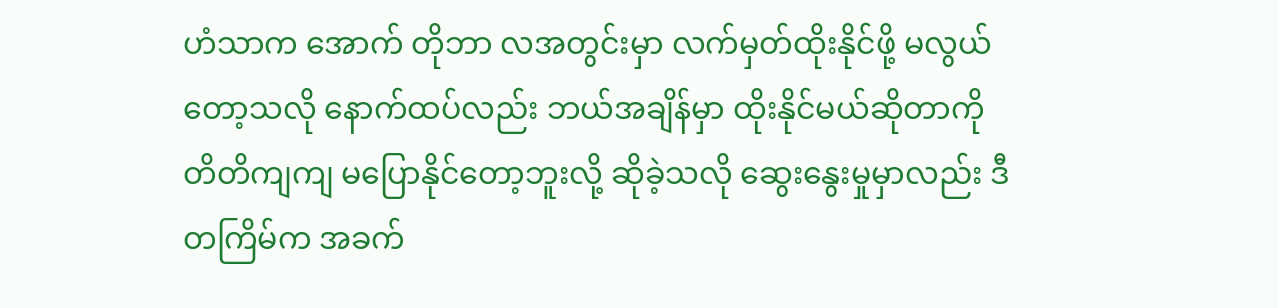ဟံသာက အောက် တိုဘာ လအတွင်းမှာ လက်မှတ်ထိုးနိုင်ဖို့ မလွယ်တော့သလို နောက်ထပ်လည်း ဘယ်အချိန်မှာ ထိုးနိုင်မယ်ဆိုတာကို တိတိကျကျ မပြောနိုင်တော့ဘူးလို့ ဆိုခဲ့သလို ဆွေးနွေးမှုမှာလည်း ဒီတကြိမ်က အခက်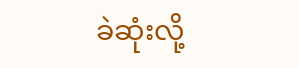ခဲဆုံးလို့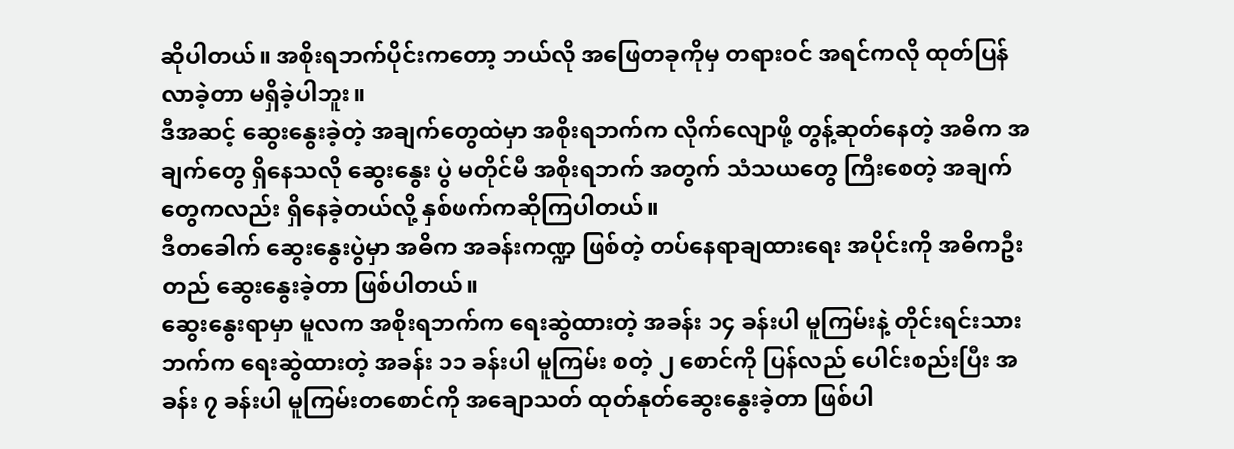ဆိုပါတယ်။ အစိုးရဘက်ပိုင်းကတော့ ဘယ်လို အဖြေတခုကိုမှ တရားဝင် အရင်ကလို ထုတ်ပြန်လာခဲ့တာ မရှိခဲ့ပါဘူး။
ဒီအဆင့် ဆွေးနွေးခဲ့တဲ့ အချက်တွေထဲမှာ အစိုးရဘက်က လိုက်လျောဖို့ တွန့်ဆုတ်နေတဲ့ အဓိက အချက်တွေ ရှိနေသလို ဆွေးနွေး ပွဲ မတိုင်မီ အစိုးရဘက် အတွက် သံသယတွေ ကြီးစေတဲ့ အချက်တွေကလည်း ရှိနေခဲ့တယ်လို့ နှစ်ဖက်ကဆိုကြပါတယ်။
ဒီတခေါက် ဆွေးနွေးပွဲမှာ အဓိက အခန်းကဏ္ဍ ဖြစ်တဲ့ တပ်နေရာချထားရေး အပိုင်းကို အဓိကဦးတည် ဆွေးနွေးခဲ့တာ ဖြစ်ပါတယ်။
ဆွေးနွေးရာမှာ မူလက အစိုးရဘက်က ရေးဆွဲထားတဲ့ အခန်း ၁၄ ခန်းပါ မူကြမ်းနဲ့ တိုင်းရင်းသားဘက်က ရေးဆွဲထားတဲ့ အခန်း ၁၁ ခန်းပါ မူကြမ်း စတဲ့ ၂ စောင်ကို ပြန်လည် ပေါင်းစည်းပြီး အခန်း ၇ ခန်းပါ မူကြမ်းတစောင်ကို အချောသတ် ထုတ်နုတ်ဆွေးနွေးခဲ့တာ ဖြစ်ပါ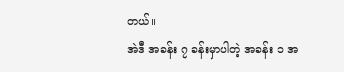တယ်။
အဲဒီ အခန်း ၇ ခန်းမှာပါတဲ့ အခန်း ၁ အ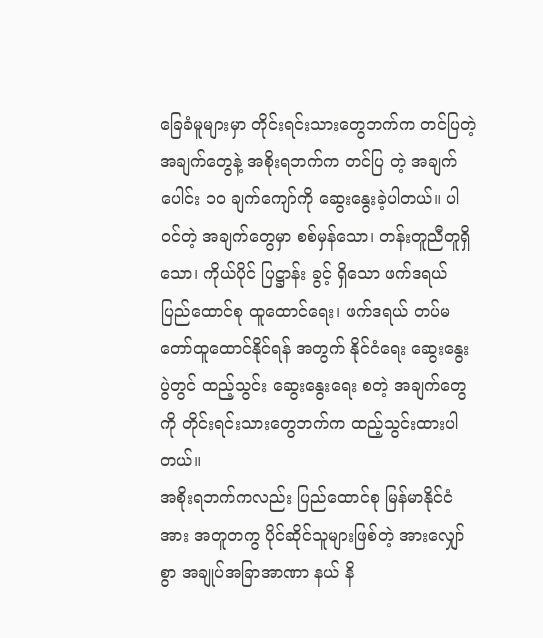ခြေခံမူများမှာ တိုင်းရင်းသားတွေဘက်က တင်ပြတဲ့ အချက်တွေနဲ့ အစိုးရဘက်က တင်ပြ တဲ့ အချက်ပေါင်း ၁၀ ချက်ကျော်ကို ဆွေးနွေးခဲ့ပါတယ်။ ပါဝင်တဲ့ အချက်တွေမှာ စစ်မှန်သော၊ တန်းတူညီတူရှိသော၊ ကိုယ်ပိုင် ပြဋ္ဌာန်း ခွင့် ရှိသော ဖက်ဒရယ် ပြည်ထောင်စု ထူထောင်ရေး၊ ဖက်ဒရယ် တပ်မတော်ထူထောင်နိုင်ရန် အတွက် နိုင်ငံရေး ဆွေးနွေးပွဲတွင် ထည့်သွင်း ဆွေးနွေးရေး စတဲ့ အချက်တွေကို တိုင်းရင်းသားတွေဘက်က ထည့်သွင်းထားပါတယ်။
အစိုးရဘက်ကလည်း ပြည်ထောင်စု မြန်မာနိုင်ငံအား အတူတကွ ပိုင်ဆိုင်သူများဖြစ်တဲ့ အားလျှော်စွာ အချုပ်အခြာအာဏာ နယ် နိ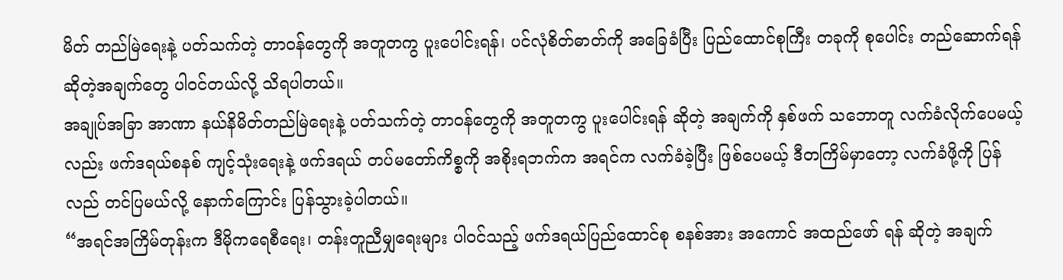မိတ် တည်မြဲရေးနဲ့ ပတ်သက်တဲ့ တာဝန်တွေကို အတူတကွ ပူးပေါင်းရန်၊ ပင်လုံစိတ်ဓာတ်ကို အခြေခံပြီး ပြည်ထောင်စုကြီး တခုကို စုပေါင်း တည်ဆောက်ရန် ဆိုတဲ့အချက်တွေ ပါဝင်တယ်လို့ သိရပါတယ်။
အချုပ်အခြာ အာဏာ နယ်နိမိတ်တည်မြဲရေးနဲ့ ပတ်သက်တဲ့ တာဝန်တွေကို အတူတကွ ပူးပေါင်းရန် ဆိုတဲ့ အချက်ကို နှစ်ဖက် သဘောတူ လက်ခံလိုက်ပေမယ့်လည်း ဖက်ဒရယ်စနစ် ကျင့်သုံးရေးနဲ့ ဖက်ဒရယ် တပ်မတော်ကိစ္စကို အစိုးရဘက်က အရင်က လက်ခံခဲ့ပြီး ဖြစ်ပေမယ့် ဒီတကြိမ်မှာတော့ လက်ခံဖို့ကို ပြန်လည် တင်ပြမယ်လို့ နောက်ကြောင်း ပြန်သွားခဲ့ပါတယ်။
“အရင်အကြိမ်တုန်းက ဒီမိုကရေစီရေး၊ တန်းတူညီမျှရေးများ ပါဝင်သည့် ဖက်ဒရယ်ပြည်ထောင်စု စနစ်အား အကောင် အထည်ဖော် ရန် ဆိုတဲ့ အချက်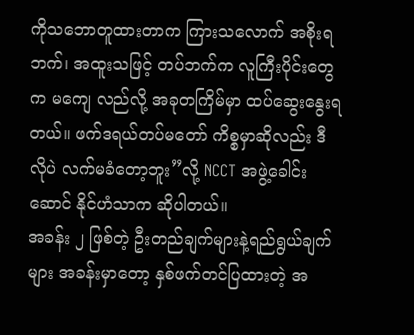ကိုသဘောတူထားတာက ကြားသလောက် အစိုးရဘက်၊ အထူးသဖြင့် တပ်ဘက်က လူကြီးပိုင်းတွေက မကျေ လည်လို့ အခုတကြိမ်မှာ ထပ်ဆွေးနွေးရတယ်။ ဖက်ဒရယ်တပ်မတော် ကိစ္စမှာဆိုလည်း ဒီလိုပဲ လက်မခံတော့ဘူး”လို့ NCCT အဖွဲ့ခေါင်းဆောင် နိုင်ဟံသာက ဆိုပါတယ်။
အခန်း ၂ ဖြစ်တဲ့ ဦးတည်ချက်များနဲ့ရည်ရွယ်ချက်များ အခန်းမှာတော့ နှစ်ဖက်တင်ပြထားတဲ့ အ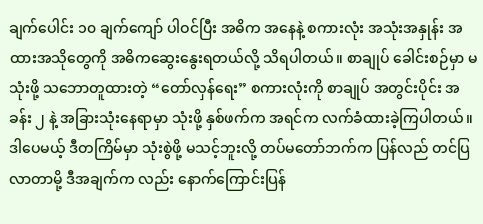ချက်ပေါင်း ၁၀ ချက်ကျော် ပါဝင်ပြီး အဓိက အနေနဲ့ စကားလုံး အသုံးအနှုန်း အထားအသိုတွေကို အဓိကဆွေးနွေးရတယ်လို့ သိရပါတယ်။ စာချုပ် ခေါင်းစဉ်မှာ မသုံးဖို့ သဘောတူထားတဲ့ “တော်လှန်ရေး” စကားလုံးကို စာချုပ် အတွင်းပိုင်း အခန်း ၂ နဲ့ အခြားသုံးနေရာမှာ သုံးဖို့ နှစ်ဖက်က အရင်က လက်ခံထားခဲ့ကြပါတယ်။ ဒါပေမယ့် ဒီတကြိမ်မှာ သုံးစွဲဖို့ မသင့်ဘူးလို့ တပ်မတော်ဘက်က ပြန်လည် တင်ပြလာတာမို့ ဒီအချက်က လည်း နောက်ကြောင်းပြန်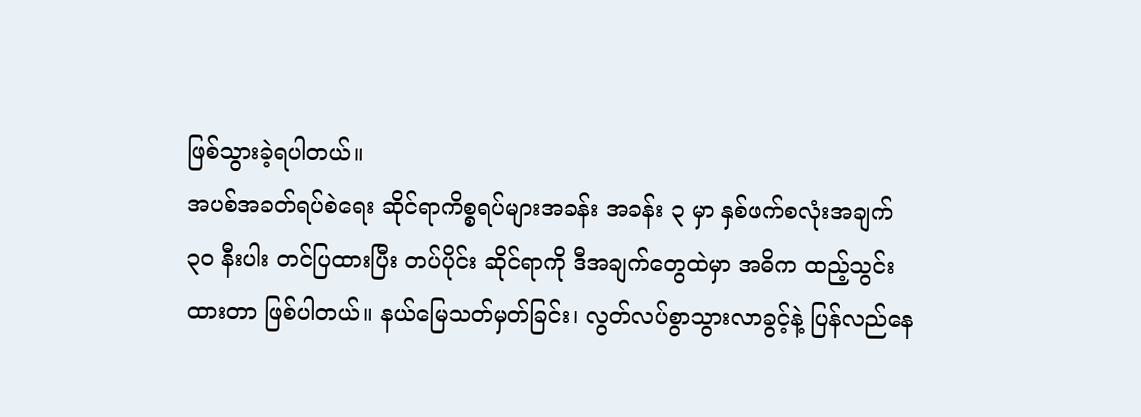ဖြစ်သွားခဲ့ရပါတယ်။
အပစ်အခတ်ရပ်စဲရေး ဆိုင်ရာကိစ္စရပ်များအခန်း အခန်း ၃ မှာ နှစ်ဖက်စလုံးအချက် ၃၀ နီးပါး တင်ပြထားပြီး တပ်ပိုင်း ဆိုင်ရာကို ဒီအချက်တွေထဲမှာ အဓိက ထည့်သွင်းထားတာ ဖြစ်ပါတယ်။ နယ်မြေသတ်မှတ်ခြင်း၊ လွတ်လပ်စွာသွားလာခွင့်နဲ့ ပြန်လည်နေ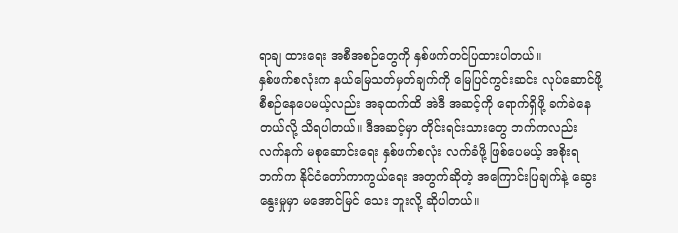ရာချ ထားရေး အစီအစဉ်တွေကို နှစ်ဖက်တင်ပြထားပါတယ်။
နှစ်ဖက်စလုံးက နယ်မြေသတ်မှတ်ချက်ကို မြေပြင်ကွင်းဆင်း လုပ်ဆောင်ဖို့ စီစဉ်နေပေမယ့်လည်း အခုထက်ထိ အဲဒီ အဆင့်ကို ရောက်ရှိဖို့ ခက်ခဲနေတယ်လို့ သိရပါတယ်။ ဒီအဆင့်မှာ တိုင်းရင်းသားတွေ ဘက်ကလည်း လက်နက် မစုဆောင်းရေး နှစ်ဖက်စလုံး လက်ခံဖို့ ဖြစ်ပေမယ့် အစိုးရဘက်က နိုင်ငံတော်ကာကွယ်ရေး အတွက်ဆိုတဲ့ အကြောင်းပြချက်နဲ့ ဆွေးနွေးမှုမှာ မအောင်မြင် သေး ဘူးလို့ ဆိုပါတယ်။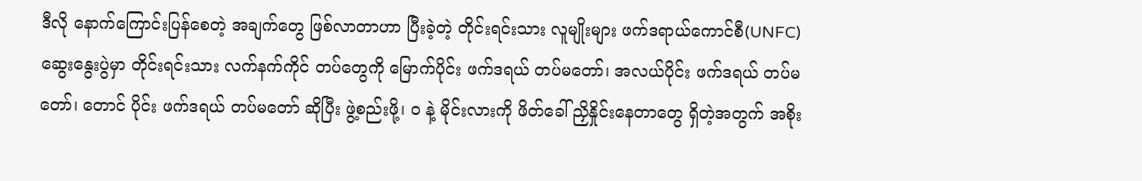ဒီလို နောက်ကြောင်းပြန်စေတဲ့ အချက်တွေ ဖြစ်လာတာဟာ ပြီးခဲ့တဲ့ တိုင်းရင်းသား လူမျိုးများ ဖက်ဒရာယ်ကောင်စီ(UNFC) ဆွေးနွေးပွဲမှာ တိုင်းရင်းသား လက်နက်ကိုင် တပ်တွေကို မြောက်ပိုင်း ဖက်ဒရယ် တပ်မတော်၊ အလယ်ပိုင်း ဖက်ဒရယ် တပ်မတော်၊ တောင် ပိုင်း ဖက်ဒရယ် တပ်မတော် ဆိုပြီး ဖွဲ့စည်းဖို့၊ ဝ နဲ့ မိုင်းလားကို ဖိတ်ခေါ် ညှိနှိုင်းနေတာတွေ ရှိတဲ့အတွက် အစိုး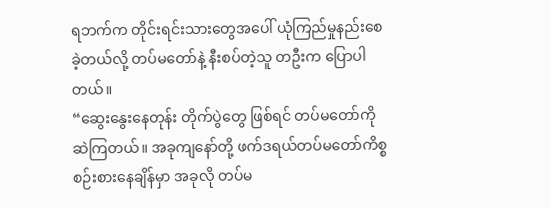ရဘက်က တိုင်းရင်းသားတွေအပေါ် ယုံကြည်မှုနည်းစေခဲ့တယ်လို့ တပ်မတော်နဲ့ နီးစပ်တဲ့သူ တဦးက ပြောပါတယ်။
“ဆွေးနွေးနေတုန်း တိုက်ပွဲတွေ ဖြစ်ရင် တပ်မတော်ကို ဆဲကြတယ်။ အခုကျနော်တို့ ဖက်ဒရယ်တပ်မတော်ကိစ္စ စဉ်းစားနေချိန်မှာ အခုလို တပ်မ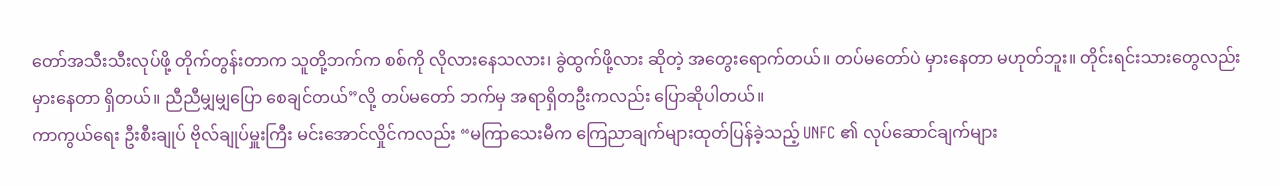တော်အသီးသီးလုပ်ဖို့ တိုက်တွန်းတာက သူတို့ဘက်က စစ်ကို လိုလားနေသလား၊ ခွဲထွက်ဖို့လား ဆိုတဲ့ အတွေးရောက်တယ်။ တပ်မတော်ပဲ မှားနေတာ မဟုတ်ဘူး။ တိုင်းရင်းသားတွေလည်း မှားနေတာ ရှိတယ်။ ညီညီမျှမျှပြော စေချင်တယ်”လို့ တပ်မတော် ဘက်မှ အရာရှိတဦးကလည်း ပြောဆိုပါတယ်။
ကာကွယ်ရေး ဦးစီးချုပ် ဗိုလ်ချုပ်မှူးကြီး မင်းအောင်လှိုင်ကလည်း “မကြာသေးမီက ကြေညာချက်များထုတ်ပြန်ခဲ့သည့် UNFC ၏ လုပ်ဆောင်ချက်များ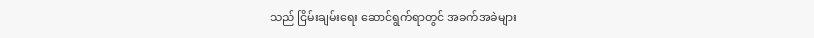သည် ငြိမ်းချမ်းရေး ဆောင်ရွက်ရာတွင် အခက်အခဲများ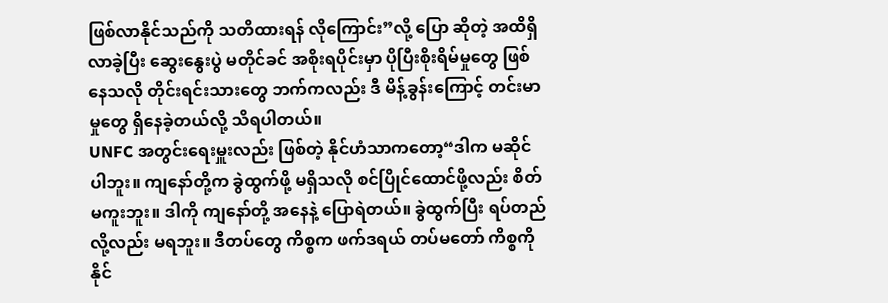ဖြစ်လာနိုင်သည်ကို သတိထားရန် လိုကြောင်း”လို့ ပြော ဆိုတဲ့ အထိရှိလာခဲ့ပြီး ဆွေးနွေးပွဲ မတိုင်ခင် အစိုးရပိုင်းမှာ ပိုပြီးစိုးရိမ်မှုတွေ ဖြစ်နေသလို တိုင်းရင်းသားတွေ ဘက်ကလည်း ဒီ မိန့်ခွန်းကြောင့် တင်းမာမှုတွေ ရှိနေခဲ့တယ်လို့ သိရပါတယ်။
UNFC အတွင်းရေးမှူးလည်း ဖြစ်တဲ့ နိုင်ဟံသာကတော့“ဒါက မဆိုင်ပါဘူး။ ကျနော်တို့က ခွဲထွက်ဖို့ မရှိသလို စင်ပြိုင်ထောင်ဖို့လည်း စိတ် မကူးဘူး။ ဒါကို ကျနော်တို့ အနေနဲ့ ပြောရဲတယ်။ ခွဲထွက်ပြီး ရပ်တည်လို့လည်း မရဘူး။ ဒီတပ်တွေ ကိစ္စက ဖက်ဒရယ် တပ်မတော် ကိစ္စကို နိုင်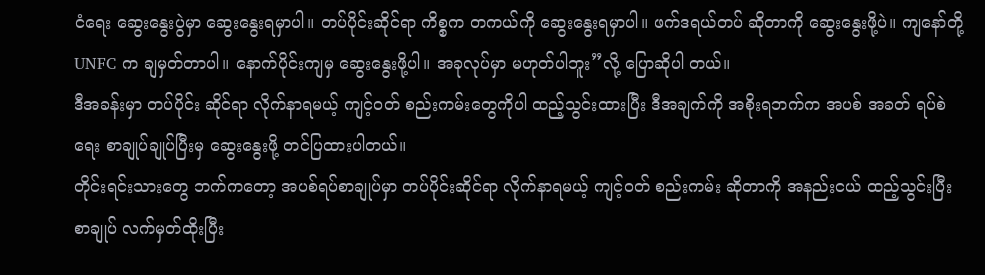ငံရေး ဆွေးနွေးပွဲမှာ ဆွေးနွေးရမှာပါ။ တပ်ပိုင်းဆိုင်ရာ ကိစ္စက တကယ်ကို ဆွေးနွေးရမှာပါ။ ဖက်ဒရယ်တပ် ဆိုတာကို ဆွေးနွေးဖို့ပဲ။ ကျနော်တို့ UNFC က ချမှတ်တာပါ။ နောက်ပိုင်းကျမှ ဆွေးနွေးဖို့ပါ။ အခုလုပ်မှာ မဟုတ်ပါဘူး”လို့ ပြောဆိုပါ တယ်။
ဒီအခန်းမှာ တပ်ပိုင်း ဆိုင်ရာ လိုက်နာရမယ့် ကျင့်ဝတ် စည်းကမ်းတွေကိုပါ ထည့်သွင်းထားပြီး ဒီအချက်ကို အစိုးရဘက်က အပစ် အခတ် ရပ်စဲရေး စာချုပ်ချုပ်ပြီးမှ ဆွေးနွေးဖို့ တင်ပြထားပါတယ်။
တိုင်းရင်းသားတွေ ဘက်ကတော့ အပစ်ရပ်စာချုပ်မှာ တပ်ပိုင်းဆိုင်ရာ လိုက်နာရမယ့် ကျင့်ဝတ် စည်းကမ်း ဆိုတာကို အနည်းငယ် ထည့်သွင်းပြီး စာချုပ် လက်မှတ်ထိုးပြီး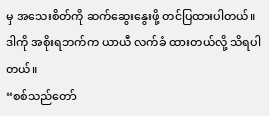မှ အသေးစိတ်ကို ဆက်ဆွေးနွေးဖို့ တင်ပြထားပါတယ်။ ဒါကို အစိုးရဘက်က ယာယီ လက်ခံ ထားတယ်လို့ သိရပါတယ်။
“စစ်သည်တော်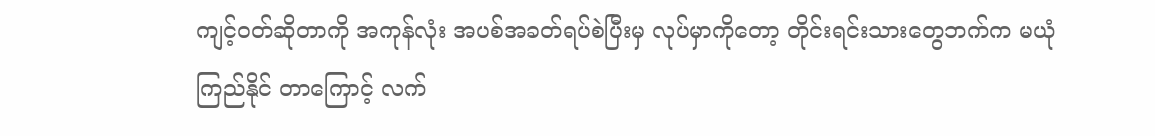ကျင့်ဝတ်ဆိုတာကို အကုန်လုံး အပစ်အခတ်ရပ်စဲပြီးမှ လုပ်မှာကိုတော့ တိုင်းရင်းသားတွေဘက်က မယုံကြည်နိုင် တာကြောင့် လက်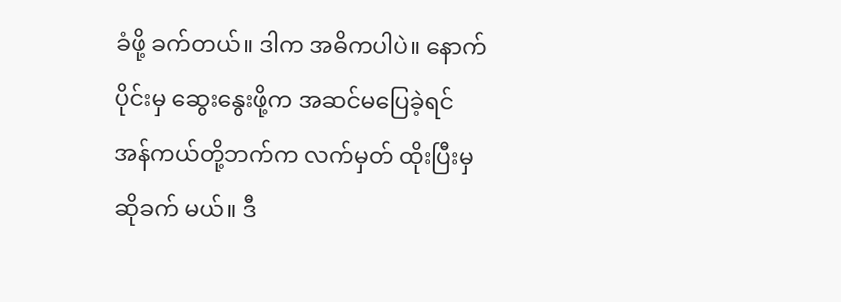ခံဖို့ ခက်တယ်။ ဒါက အဓိကပါပဲ။ နောက်ပိုင်းမှ ဆွေးနွေးဖို့က အဆင်မပြေခဲ့ရင် အန်ကယ်တို့ဘက်က လက်မှတ် ထိုးပြီးမှဆိုခက် မယ်။ ဒီ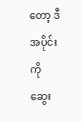တော့ ဒီအပိုင်းကို ဆွေး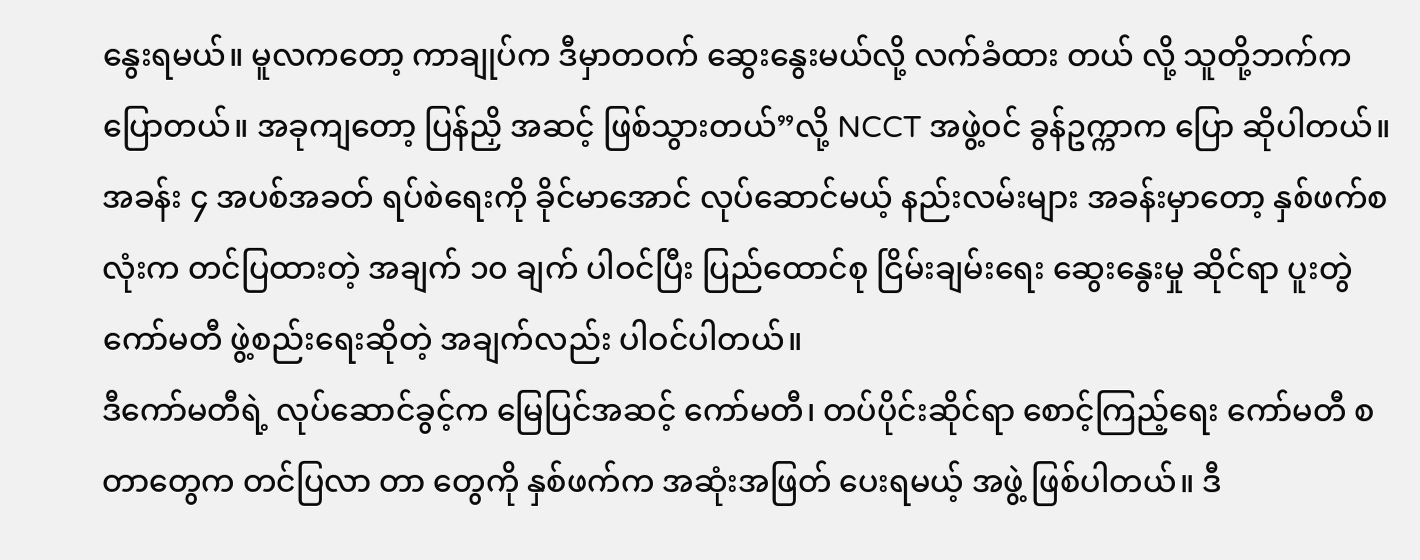နွေးရမယ်။ မူလကတော့ ကာချုပ်က ဒီမှာတဝက် ဆွေးနွေးမယ်လို့ လက်ခံထား တယ် လို့ သူတို့ဘက်က ပြောတယ်။ အခုကျတော့ ပြန်ညှိ အဆင့် ဖြစ်သွားတယ်”လို့ NCCT အဖွဲ့ဝင် ခွန်ဥက္ကာက ပြော ဆိုပါတယ်။
အခန်း ၄ အပစ်အခတ် ရပ်စဲရေးကို ခိုင်မာအောင် လုပ်ဆောင်မယ့် နည်းလမ်းများ အခန်းမှာတော့ နှစ်ဖက်စလုံးက တင်ပြထားတဲ့ အချက် ၁၀ ချက် ပါဝင်ပြီး ပြည်ထောင်စု ငြိမ်းချမ်းရေး ဆွေးနွေးမှု ဆိုင်ရာ ပူးတွဲကော်မတီ ဖွဲ့စည်းရေးဆိုတဲ့ အချက်လည်း ပါဝင်ပါတယ်။
ဒီကော်မတီရဲ့ လုပ်ဆောင်ခွင့်က မြေပြင်အဆင့် ကော်မတီ၊ တပ်ပိုင်းဆိုင်ရာ စောင့်ကြည့်ရေး ကော်မတီ စတာတွေက တင်ပြလာ တာ တွေကို နှစ်ဖက်က အဆုံးအဖြတ် ပေးရမယ့် အဖွဲ့ ဖြစ်ပါတယ်။ ဒီ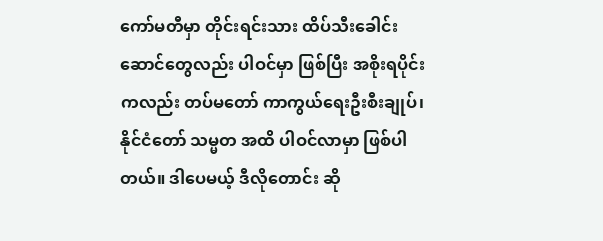ကော်မတီမှာ တိုင်းရင်းသား ထိပ်သီးခေါင်းဆောင်တွေလည်း ပါဝင်မှာ ဖြစ်ပြီး အစိုးရပိုင်းကလည်း တပ်မတော် ကာကွယ်ရေးဦးစီးချုပ်၊ နိုင်ငံတော် သမ္မတ အထိ ပါဝင်လာမှာ ဖြစ်ပါတယ်။ ဒါပေမယ့် ဒီလိုတောင်း ဆို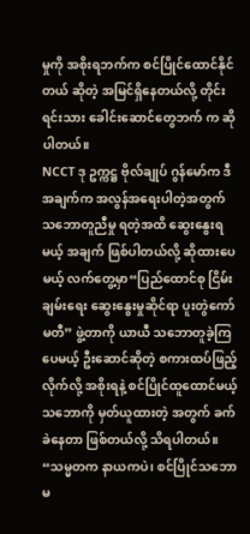မှုကို အစိုးရဘက်က စင်ပြိုင်ထောင်နိုင်တယ် ဆိုတဲ့ အမြင်ရှိနေတယ်လို့ တိုင်းရင်းသား ခေါင်းဆောင်တွေဘက် က ဆိုပါတယ်။
NCCT ဒု ဥက္ကဋ္ဌ ဗိုလ်ချုပ် ဂွန်မော်က ဒီအချက်က အလွန်အရေးပါတဲ့အတွက် သဘောတူညီမှု ရတဲ့အထိ ဆွေးနွေးရမယ့် အချက် ဖြစ်ပါတယ်လို့ ဆိုထားပေမယ့် လက်တွေ့မှာ“ပြည်ထောင်စု ငြိမ်းချမ်းရေး ဆွေးနွေးမှုဆိုင်ရာ ပူးတွဲကော်မတီ” ဖွဲ့တာကို ယာယီ သဘောတူခဲ့ကြပေမယ့် ဦးဆောင်ဆိုတဲ့ စကားထပ်ဖြည့်လိုက်လို့ အစိုးရနဲ့ စင်ပြိုင်ထူထောင်မယ့် သဘောကို မှတ်ယူထားတဲ့ အတွက် ခက်ခဲနေတာ ဖြစ်တယ်လို့ သိရပါတယ်။
“သမ္မတက နာယကပဲ၊ စင်ပြိုင်သဘော မ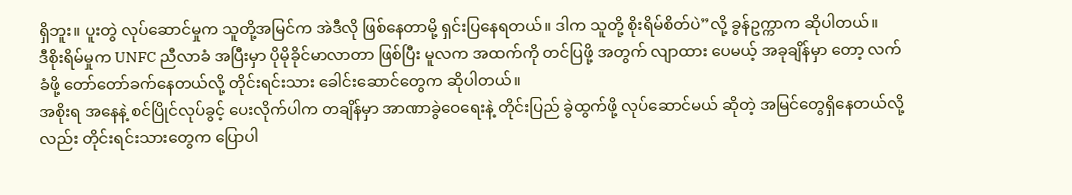ရှိဘူး။ ပူးတွဲ လုပ်ဆောင်မှုက သူတို့အမြင်က အဲဒီလို ဖြစ်နေတာမို့ ရှင်းပြနေရတယ်။ ဒါက သူတို့ စိုးရိမ်စိတ်ပဲ”လို့ ခွန်ဥက္ကာက ဆိုပါတယ်။
ဒီစိုးရိမ်မှုက UNFC ညီလာခံ အပြီးမှာ ပိုမိုခိုင်မာလာတာ ဖြစ်ပြီး မူလက အထက်ကို တင်ပြဖို့ အတွက် လျာထား ပေမယ့် အခုချိန်မှာ တော့ လက်ခံဖို့ တော်တော်ခက်နေတယ်လို့ တိုင်းရင်းသား ခေါင်းဆောင်တွေက ဆိုပါတယ်။
အစိုးရ အနေနဲ့ စင်ပြိုင်လုပ်ခွင့် ပေးလိုက်ပါက တချိန်မှာ အာဏာခွဲဝေရေးနဲ့ တိုင်းပြည် ခွဲထွက်ဖို့ လုပ်ဆောင်မယ် ဆိုတဲ့ အမြင်တွေရှိနေတယ်လို့လည်း တိုင်းရင်းသားတွေက ပြောပါ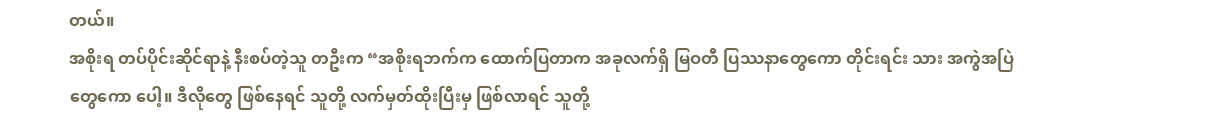တယ်။
အစိုးရ တပ်ပိုင်းဆိုင်ရာနဲ့ နီးစပ်တဲ့သူ တဦးက “အစိုးရဘက်က ထောက်ပြတာက အခုလက်ရှိ မြဝတီ ပြဿနာတွေကော တိုင်းရင်း သား အကွဲအပြဲတွေကော ပေါ့။ ဒီလိုတွေ ဖြစ်နေရင် သူတို့ လက်မှတ်ထိုးပြီးမှ ဖြစ်လာရင် သူတို့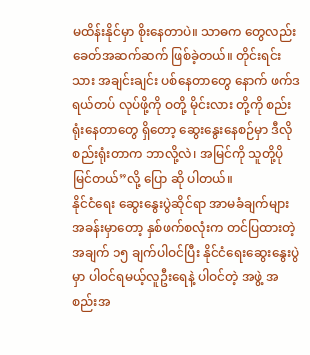မထိန်းနိုင်မှာ စိုးနေတာပဲ။ သာဓက တွေလည်း ခေတ်အဆက်ဆက် ဖြစ်ခဲ့တယ်။ တိုင်းရင်းသား အချင်းချင်း ပစ်နေတာတွေ နောက် ဖက်ဒရယ်တပ် လုပ်ဖို့ကို ဝတို့ မိုင်းလား တို့ကို စည်းရုံးနေတာတွေ ရှိတော့ ဆွေးနွေးနေစဉ်မှာ ဒီလို စည်းရုံးတာက ဘာလို့လဲ၊ အမြင်ကို သူတို့ပိုမြင်တယ်”လို့ ပြော ဆို ပါတယ်။
နိုင်ငံရေး ဆွေးနွေးပွဲဆိုင်ရာ အာမခံချက်များ အခန်းမှာတော့ နှစ်ဖက်စလုံးက တင်ပြထားတဲ့အချက် ၁၅ ချက်ပါဝင်ပြီး နိုင်ငံရေးဆွေးနွေးပွဲမှာ ပါဝင်ရမယ့်လူဦးရေနဲ့ ပါဝင်တဲ့ အဖွဲ့ အစည်းအ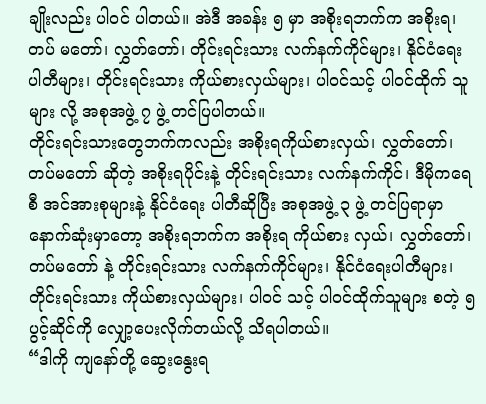ချိုးလည်း ပါဝင် ပါတယ်။ အဲဒီ အခန်း ၅ မှာ အစိုးရဘက်က အစိုးရ၊ တပ် မတော်၊ လွှတ်တော်၊ တိုင်းရင်းသား လက်နက်ကိုင်များ၊ နိုင်ငံရေး ပါတီများ၊ တိုင်းရင်းသား ကိုယ်စားလှယ်များ၊ ပါဝင်သင့် ပါဝင်ထိုက် သူများ လို့ အစုအဖွဲ့ ၇ ဖွဲ့ တင်ပြပါတယ်။
တိုင်းရင်းသားတွေဘက်ကလည်း အစိုးရကိုယ်စားလှယ်၊ လွှတ်တော်၊ တပ်မတော် ဆိုတဲ့ အစိုးရပိုင်းနဲ့ တိုင်းရင်းသား လက်နက်ကိုင်၊ ဒီမိုကရေစီ အင်အားစုများနဲ့ နိုင်ငံရေး ပါတီဆိုပြီး အစုအဖွဲ့ ၃ ဖွဲ့ တင်ပြရာမှာ နောက်ဆုံးမှာတော့ အစိုးရဘက်က အစိုးရ ကိုယ်စား လှယ်၊ လွှတ်တော်၊ တပ်မတော် နဲ့ တိုင်းရင်းသား လက်နက်ကိုင်များ၊ နိုင်ငံရေးပါတီများ၊ တိုင်းရင်းသား ကိုယ်စားလှယ်များ၊ ပါဝင် သင့် ပါဝင်ထိုက်သူများ စတဲ့ ၅ ပွင့်ဆိုင်ကို လျှော့ပေးလိုက်တယ်လို့ သိရပါတယ်။
“ဒါကို ကျနော်တို့ ဆွေးနွေးရ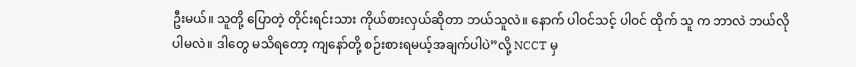ဦးမယ်။ သူတို့ ပြောတဲ့ တိုင်းရင်းသား ကိုယ်စားလှယ်ဆိုတာ ဘယ်သူလဲ။ နောက် ပါဝင်သင့် ပါဝင် ထိုက် သူ က ဘာလဲ ဘယ်လို ပါမလဲ။ ဒါတွေ မသိရတော့ ကျနော်တို့ စဉ်းစားရမယ့်အချက်ပါပဲ”လို့ NCCT မှ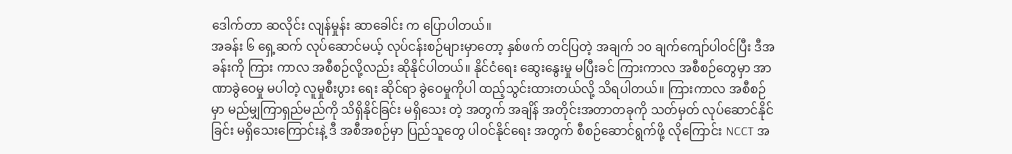ဒေါက်တာ ဆလိုင်း လျန်မှုန်း ဆာခေါင်း က ပြောပါတယ်။
အခန်း ၆ ရှေ့ဆက် လုပ်ဆောင်မယ့် လုပ်ငန်းစဉ်များမှာတော့ နှစ်ဖက် တင်ပြတဲ့ အချက် ၁၀ ချက်ကျော်ပါဝင်ပြီး ဒီအခန်းကို ကြား ကာလ အစီစဉ်လို့လည်း ဆိုနိုင်ပါတယ်။ နိုင်ငံရေး ဆွေးနွေးမှု မပြီးခင် ကြားကာလ အစီစဉ်တွေမှာ အာဏာခွဲဝေမှု မပါတဲ့ လူမှုစီးပွား ရေး ဆိုင်ရာ ခွဲဝေမှုကိုပါ ထည့်သွင်းထားတယ်လို့ သိရပါတယ်။ ကြားကာလ အစီစဉ်မှာ မည်မျှကြာရှည်မည်ကို သိရှိနိုင်ခြင်း မရှိသေး တဲ့ အတွက် အချိန် အတိုင်းအတာတခုကို သတ်မှတ် လုပ်ဆောင်နိုင်ခြင်း မရှိသေးကြောင်းနဲ့ ဒီ အစီအစဉ်မှာ ပြည်သူတွေ ပါဝင်နိုင်ရေး အတွက် စီစဉ်ဆောင်ရွက်ဖို့ လိုကြောင်း NCCT အ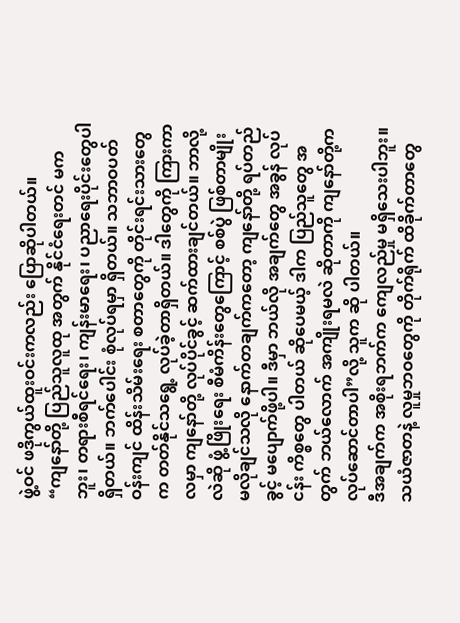ဖွဲ့ဝင် ဖဒိုကွယ်ထူးဝင်းကလည်း ပြောဆိုပါတယ်။
“ကျနော်တို့ ပြည်သူလူထု အတွက် နိုင်ငံရေးတင် မကဘူး၊ တရားစီရင်ရေး၊ ကျန်းမာရေး၊ ပညာရေးပိုင်းတွေပါ ရှိတယ်။ ဘက်ပေါင်း စုံလုပ်ရမှာ ရှိတယ်။ သဘာဝပတ်ဝန်းကျင် ထိန်းသိမ်းရေး စတာတွေကို တိုင်းရင်းသားတွေက တတ်နိုင်သရွေ့ လုပ်ခဲ့တာရှိတယ်။ ဒါတွေကို ကြားကာလမှာ ကျနော်တို့ လုပ်ပိုင်ခွင့် ဆက်ထားချင်တယ်။ ဘာလို့လဲဆို ဖွံ့ဖြိုးရေး စီမံကိန်းတွေကြောင့် စစ်ပွဲ ဖြစ်တာမျိုး မလိုချင်သလို နောက်တချက်ကတော့ ကျနော်တို့ ရပ်တည်ခွင့် မပျောက်ဖို့ပါ။ ဒီမှာ ဘယ်လို အချက်တွေ အခွန် လုပ်ငန်း ကိစ္စတွေ ပါတယ် ဆိုပေမယ့် ဒါက ပြည်သူတွေ အတွက် ဘယ်လောက် အကျိုးရမလဲ ဆိုတာကို ကျနော်တို့က လုပ်ဆောင်တာပါ”လို့ သူက ဆို ပါတယ်။
ဒီအချက်က အစိုးရဘက်က ကျေလည်မှု မရှိသေးပါဘူး။ သယံဇာတနဲ့ လူမှုဘဝတွေကို တိုက်ရိုက် ထိခိုက်တာတွေ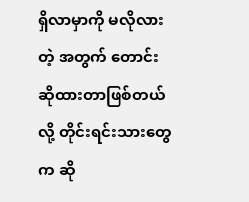ရှိလာမှာကို မလိုလားတဲ့ အတွက် တောင်းဆိုထားတာဖြစ်တယ်လို့ တိုင်းရင်းသားတွေက ဆို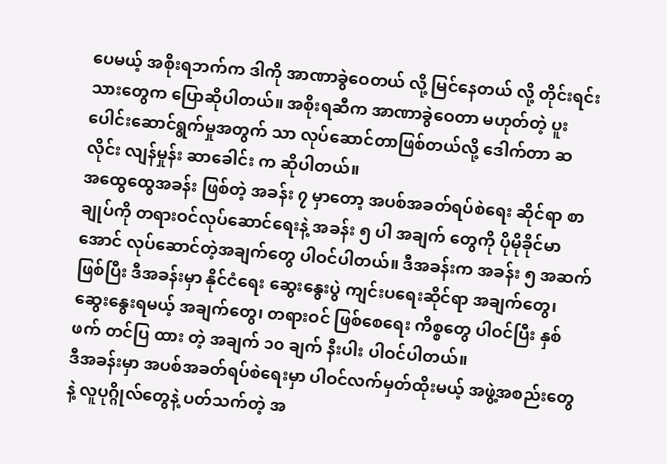ပေမယ့် အစိုးရဘက်က ဒါကို အာဏာခွဲဝေတယ် လို့ မြင်နေတယ် လို့ တိုင်းရင်းသားတွေက ပြောဆိုပါတယ်။ အစိုးရဆီက အာဏာခွဲဝေတာ မဟုတ်တဲ့ ပူးပေါင်းဆောင်ရွက်မှုအတွက် သာ လုပ်ဆောင်တာဖြစ်တယ်လို့ ဒေါက်တာ ဆလိုင်း လျန်မှုန်း ဆာခေါင်း က ဆိုပါတယ်။
အထွေထွေအခန်း ဖြစ်တဲ့ အခန်း ၇ မှာတော့ အပစ်အခတ်ရပ်စဲရေး ဆိုင်ရာ စာချုပ်ကို တရားဝင်လုပ်ဆောင်ရေးနဲ့ အခန်း ၅ ပါ အချက် တွေကို ပိုမိုခိုင်မာအောင် လုပ်ဆောင်တဲ့အချက်တွေ ပါဝင်ပါတယ်။ ဒီအခန်းက အခန်း ၅ အဆက်ဖြစ်ပြီး ဒီအခန်းမှာ နိုင်ငံရေး ဆွေးနွေးပွဲ ကျင်းပရေးဆိုင်ရာ အချက်တွေ၊ ဆွေးနွေးရမယ့် အချက်တွေ၊ တရားဝင် ဖြစ်စေရေး ကိစ္စတွေ ပါဝင်ပြီး နှစ်ဖက် တင်ပြ ထား တဲ့ အချက် ၁၀ ချက် နီးပါး ပါဝင်ပါတယ်။
ဒီအခန်းမှာ အပစ်အခတ်ရပ်စဲရေးမှာ ပါဝင်လက်မှတ်ထိုးမယ့် အဖွဲ့အစည်းတွေနဲ့ လူပုဂ္ဂိုလ်တွေနဲ့ ပတ်သက်တဲ့ အ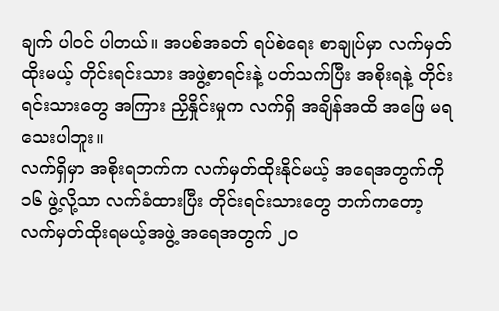ချက် ပါဝင် ပါတယ်။ အပစ်အခတ် ရပ်စဲရေး စာချုပ်မှာ လက်မှတ်ထိုးမယ့် တိုင်းရင်းသား အဖွဲ့စာရင်းနဲ့ ပတ်သက်ပြီး အစိုးရနဲ့ တိုင်းရင်းသားတွေ အကြား ညှိနှိုင်းမှုက လက်ရှိ အချိန်အထိ အဖြေ မရသေးပါဘူး။
လက်ရှိမှာ အစိုးရဘက်က လက်မှတ်ထိုးနိုင်မယ့် အရေအတွက်ကို ၁၆ ဖွဲ့လို့သာ လက်ခံထားပြီး တိုင်းရင်းသားတွေ ဘက်ကတော့ လက်မှတ်ထိုးရမယ့်အဖွဲ့ အရေအတွက် ၂၀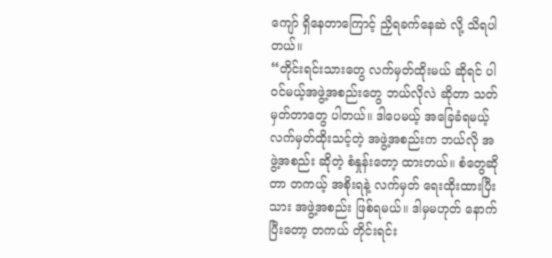ကျော် ရှိနေတာကြောင့် ညှိရခက်နေဆဲ လို့ သိရပါတယ်။
“တိုင်းရင်းသားတွေ လက်မှတ်ထိုးမယ် ဆိုရင် ပါဝင်မယ့်အဖွဲ့အစည်းတွေ ဘယ်လိုလဲ ဆိုတာ သတ်မှတ်တာတွေ ပါတယ်။ ဒါပေမယ့် အခြေခံရမယ့် လက်မှတ်ထိုးသင့်တဲ့ အဖွဲ့အစည်းက ဘယ်လို အဖွဲ့အစည်း ဆိုတဲ့ စံနှုန်းတော့ ထားတယ်။ စံတွေဆိုတာ တကယ့် အစိုးရနဲ့ လက်မှတ် ရေးထိုးထားပြီးသား အဖွဲ့အစည်း ဖြစ်ရမယ်။ ဒါမှမဟုတ် နောက်ပြီးတော့ တကယ် တိုင်းရင်း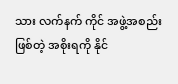သား လက်နက် ကိုင် အဖွဲ့အစည်း ဖြစ်တဲ့ အစိုးရကို နိုင်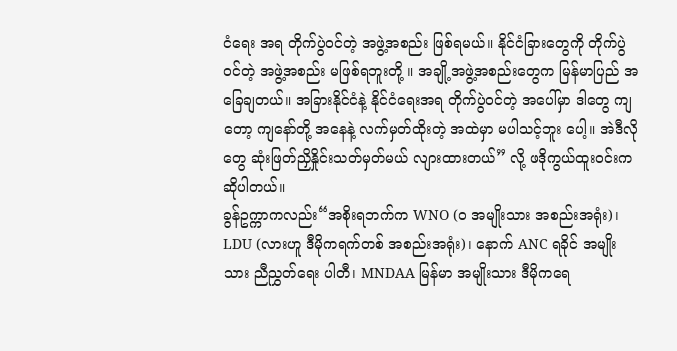ငံရေး အရ တိုက်ပွဲဝင်တဲ့ အဖွဲ့အစည်း ဖြစ်ရမယ်။ နိုင်ငံခြားတွေကို တိုက်ပွဲဝင်တဲ့ အဖွဲ့အစည်း မဖြစ်ရဘူးတို့ ။ အချို့အဖွဲ့အစည်းတွေက မြန်မာပြည် အခြေချတယ်။ အခြားနိုင်ငံနဲ့ နိုင်ငံရေးအရ တိုက်ပွဲဝင်တဲ့ အပေါ်မှာ ဒါတွေ ကျတော့ ကျနော်တို့ အနေနဲ့ လက်မှတ်ထိုးတဲ့ အထဲမှာ မပါသင့်ဘူး ပေါ့။ အဲဒီလိုတွေ ဆုံးဖြတ်ညှိနှိုင်းသတ်မှတ်မယ် လျားထားတယ်” လို့ ဖဒိုကွယ်ထူးဝင်းက ဆိုပါတယ်။
ခွန်ဥက္ကာကလည်း“အစိုးရဘက်က WNO (ဝ အမျိုးသား အစည်းအရုံး)၊ LDU (လားဟူ ဒီမိုကရက်တစ် အစည်းအရုံး)၊ နောက် ANC ရခိုင် အမျိုးသား ညီညွှတ်ရေး ပါတီ၊ MNDAA မြန်မာ အမျိုးသား ဒီမိုကရေ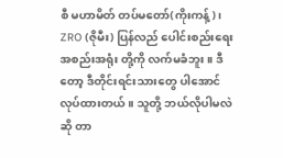စီ မဟာမိတ် တပ်မတော်(ကိုးကန့်)၊ ZRO (ဇိုမီး) ပြန်လည် ပေါင်းစည်းရေး အစည်းအရုံး တို့ကို လက်မခံဘူး။ ဒီတော့ ဒီတိုင်းရင်းသားတွေ ပါအောင် လုပ်ထားတယ်။ သူတို့ ဘယ်လိုပါမလဲ ဆို တာ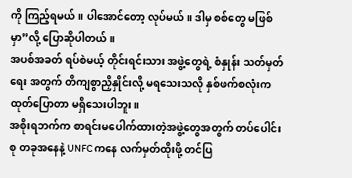ကို ကြည့်ရမယ်။ ပါအောင်တော့ လုပ်မယ်။ ဒါမှ စစ်တွေ မဖြစ်မှာ”လို့ ပြောဆိုပါတယ်။
အပစ်အခတ် ရပ်စဲမယ့် တိုင်းရင်းသား အဖွဲ့တွေရဲ့ စံနှုန်း သတ်မှတ်ရေး အတွက် တိကျစွာညှိနှိုင်းလို့ မရသေးသလို နှစ်ဖက်စလုံးက ထုတ်ပြောတာ မရှိသေးပါဘူး။
အစိုးရဘက်က စာရင်းမပေါက်ထားတဲ့အဖွဲ့တွေအတွက် တပ်ပေါင်းစု တခုအနေနဲ့ UNFC ကနေ လက်မှတ်ထိုးဖို့ တင်ပြ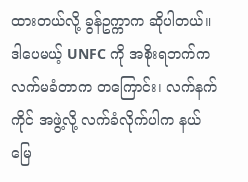ထားတယ်လို့ ခွန်ဥက္ကာက ဆိုပါတယ်။ ဒါပေမယ့် UNFC ကို အစိုးရဘက်က လက်မခံတာက တကြောင်း၊ လက်နက်ကိုင် အဖွဲ့လို့ လက်ခံလိုက်ပါက နယ်မြေ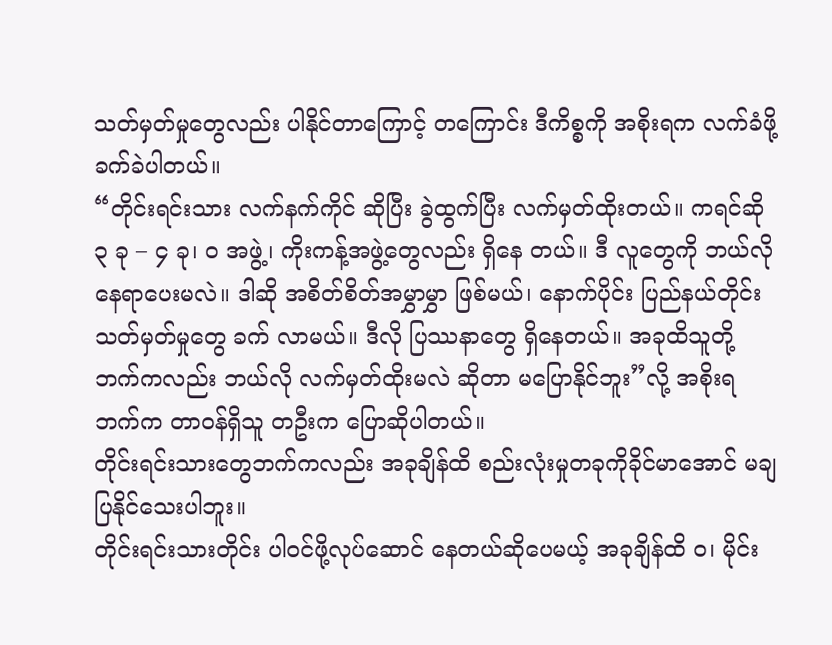သတ်မှတ်မှုတွေလည်း ပါနိုင်တာကြောင့် တကြောင်း ဒီကိစ္စကို အစိုးရက လက်ခံဖို့ ခက်ခဲပါတယ်။
“တိုင်းရင်းသား လက်နက်ကိုင် ဆိုပြီး ခွဲထွက်ပြီး လက်မှတ်ထိုးတယ်။ ကရင်ဆို ၃ ခု – ၄ ခု၊ ဝ အဖွဲ့၊ ကိုးကန့်အဖွဲ့တွေလည်း ရှိနေ တယ်။ ဒီ လူတွေကို ဘယ်လို နေရာပေးမလဲ။ ဒါဆို အစိတ်စိတ်အမွှာမွှာ ဖြစ်မယ်၊ နောက်ပိုင်း ပြည်နယ်တိုင်း သတ်မှတ်မှုတွေ ခက် လာမယ်။ ဒီလို ပြဿနာတွေ ရှိနေတယ်။ အခုထိသူတို့ ဘက်ကလည်း ဘယ်လို လက်မှတ်ထိုးမလဲ ဆိုတာ မပြောနိုင်ဘူး”လို့ အစိုးရ ဘက်က တာဝန်ရှိသူ တဦးက ပြောဆိုပါတယ်။
တိုင်းရင်းသားတွေဘက်ကလည်း အခုချိန်ထိ စည်းလုံးမှုတခုကိုခိုင်မာအောင် မချပြနိုင်သေးပါဘူး။
တိုင်းရင်းသားတိုင်း ပါဝင်ဖို့လုပ်ဆောင် နေတယ်ဆိုပေမယ့် အခုချိန်ထိ ဝ၊ မိုင်း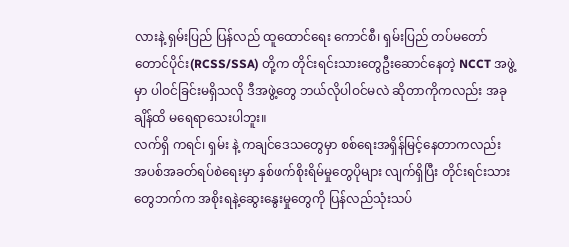လားနဲ့ ရှမ်းပြည် ပြန်လည် ထူထောင်ရေး ကောင်စီ၊ ရှမ်းပြည် တပ်မတော် တောင်ပိုင်း(RCSS/SSA) တို့က တိုင်းရင်းသားတွေဦးဆောင်နေတဲ့ NCCT အဖွဲ့မှာ ပါဝင်ခြင်းမရှိသလို ဒီအဖွဲ့တွေ ဘယ်လိုပါဝင်မလဲ ဆိုတာကိုကလည်း အခုချိန်ထိ မရေရာသေးပါဘူး။
လက်ရှိ ကရင်၊ ရှမ်း နဲ့ ကချင်ဒေသတွေမှာ စစ်ရေးအရှိန်မြင့်နေတာကလည်း အပစ်အခတ်ရပ်စဲရေးမှာ နှစ်ဖက်စိုးရိမ်မှုတွေပိုများ လျက်ရှိပြီး တိုင်းရင်းသားတွေဘက်က အစိုးရနဲ့ဆွေးနွေးမှုတွေကို ပြန်လည်သုံးသပ်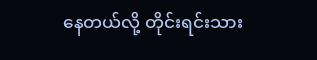နေတယ်လို့ တိုင်းရင်းသား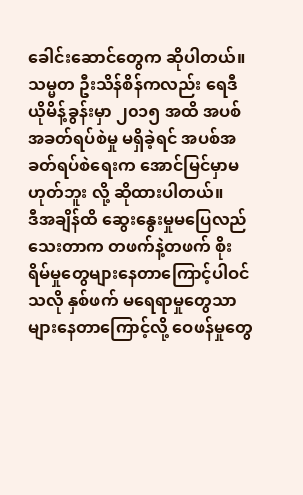ခေါင်းဆောင်တွေက ဆိုပါတယ်။
သမ္မတ ဦးသိန်စိန်ကလည်း ရေဒီယိုမိန့်ခွန်းမှာ ၂၀၁၅ အထိ အပစ်အခတ်ရပ်စဲမှု မရှိခဲ့ရင် အပစ်အခတ်ရပ်စဲရေးက အောင်မြင်မှာမဟုတ်ဘူး လို့ ဆိုထားပါတယ်။
ဒီအချိန်ထိ ဆွေးနွေးမှုမပြေလည်သေးတာက တဖက်နဲ့တဖက် စိုးရိမ်မှုတွေများနေတာကြောင့်ပါဝင် သလို နှစ်ဖက် မရေရာမှုတွေသာ များနေတာကြောင့်လို့ ဝေဖန်မှုတွေ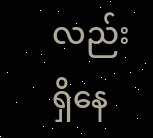လည်း ရှိနေ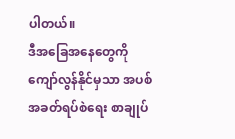ပါတယ်။
ဒီအခြေအနေတွေကို ကျော်လွန်နိုင်မှသာ အပစ်အခတ်ရပ်စဲရေး စာချုပ်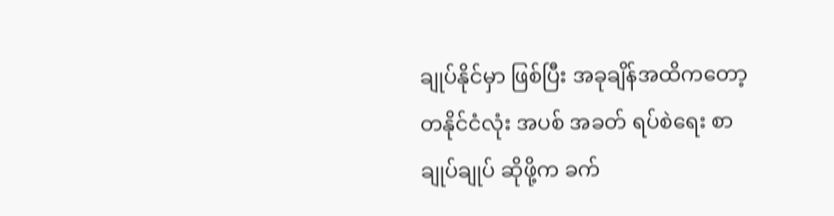ချုပ်နိုင်မှာ ဖြစ်ပြီး အခုချိန်အထိကတော့ တနိုင်ငံလုံး အပစ် အခတ် ရပ်စဲရေး စာချုပ်ချုပ် ဆိုဖို့က ခက်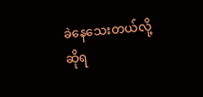ခဲနေသေးတယ်လို့ ဆိုရ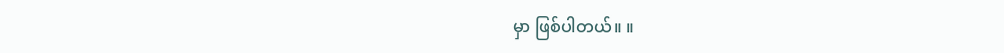မှာ ဖြစ်ပါတယ်။ ။